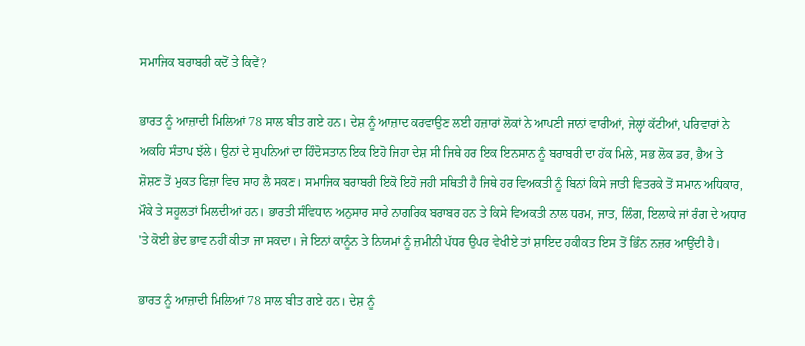ਸਮਾਜਿਕ ਬਰਾਬਰੀ ਕਦੋਂ ਤੇ ਕਿਵੇਂ?

ਭਾਰਤ ਨੂੰ ਆਜ਼ਾਦੀ ਮਿਲਿਆਂ 78 ਸਾਲ ਬੀਤ ਗਏ ਹਨ। ਦੇਸ਼ ਨੂੰ ਆਜ਼ਾਦ ਕਰਵਾਉਣ ਲਈ ਹਜ਼ਾਰਾਂ ਲੋਕਾਂ ਨੇ ਆਪਣੀ ਜਾਨਾਂ ਵਾਰੀਆਂ, ਜੇਲ੍ਹਾਂ ਕੱਟੀਆਂ, ਪਰਿਵਾਰਾਂ ਨੇ ਅਕਹਿ ਸੰਤਾਪ ਝੱਲੇ। ਉਨਾਂ ਦੇ ਸੁਪਨਿਆਂ ਦਾ ਹਿੰਦੋਸਤਾਨ ਇਕ ਇਹੋ ਜਿਹਾ ਦੇਸ਼ ਸੀ ਜਿਥੇ ਹਰ ਇਕ ਇਨਸਾਨ ਨੂੰ ਬਰਾਬਰੀ ਦਾ ਹੱਕ ਮਿਲੇ, ਸਭ ਲੋਕ ਡਰ, ਭੈਅ ਤੇ ਸ਼ੋਸ਼ਣ ਤੋਂ ਮੁਕਤ ਫਿਜ਼ਾ ਵਿਚ ਸਾਹ ਲੈ ਸਕਣ। ਸਮਾਜਿਕ ਬਰਾਬਰੀ ਇਕੋ ਇਹੋ ਜਹੀ ਸਥਿਤੀ ਹੈ ਜਿਥੇ ਹਰ ਵਿਅਕਤੀ ਨੂੰ ਬਿਨਾਂ ਕਿਸੇ ਜਾਤੀ ਵਿਤਰਕੇ ਤੋਂ ਸਮਾਨ ਅਧਿਕਾਰ, ਮੌਕੇ ਤੇ ਸਹੂਲਤਾਂ ਮਿਲਦੀਆਂ ਹਨ। ਭਾਰਤੀ ਸੰਵਿਧਾਨ ਅਨੁਸਾਰ ਸਾਰੇ ਨਾਗਰਿਕ ਬਰਾਬਰ ਹਨ ਤੇ ਕਿਸੇ ਵਿਅਕਤੀ ਨਾਲ ਧਰਮ, ਜਾਤ, ਲਿੰਗ, ਇਲਾਕੇ ਜਾਂ ਰੰਗ ਦੇ ਅਧਾਰ 'ਤੇ ਕੋਈ ਭੇਦ ਭਾਵ ਨਹੀਂ ਕੀਤਾ ਜਾ ਸਕਦਾ। ਜੇ ਇਨਾਂ ਕਾਨੂੰਨ ਤੇ ਨਿਯਮਾਂ ਨੂੰ ਜ਼ਮੀਨੀ ਪੱਧਰ ਉਪਰ ਵੇਖੀਏ ਤਾਂ ਸ਼ਾਇਦ ਹਕੀਕਤ ਇਸ ਤੋਂ ਭਿੰਨ ਨਜ਼ਰ ਆਉਂਦੀ ਹੈ।

ਭਾਰਤ ਨੂੰ ਆਜ਼ਾਦੀ ਮਿਲਿਆਂ 78 ਸਾਲ ਬੀਤ ਗਏ ਹਨ। ਦੇਸ਼ ਨੂੰ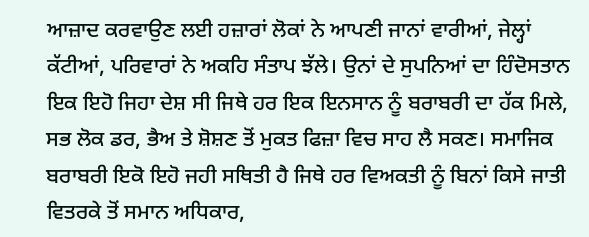ਆਜ਼ਾਦ ਕਰਵਾਉਣ ਲਈ ਹਜ਼ਾਰਾਂ ਲੋਕਾਂ ਨੇ ਆਪਣੀ ਜਾਨਾਂ ਵਾਰੀਆਂ, ਜੇਲ੍ਹਾਂ ਕੱਟੀਆਂ, ਪਰਿਵਾਰਾਂ ਨੇ ਅਕਹਿ ਸੰਤਾਪ ਝੱਲੇ। ਉਨਾਂ ਦੇ ਸੁਪਨਿਆਂ ਦਾ ਹਿੰਦੋਸਤਾਨ ਇਕ ਇਹੋ ਜਿਹਾ ਦੇਸ਼ ਸੀ ਜਿਥੇ ਹਰ ਇਕ ਇਨਸਾਨ ਨੂੰ ਬਰਾਬਰੀ ਦਾ ਹੱਕ ਮਿਲੇ, ਸਭ ਲੋਕ ਡਰ, ਭੈਅ ਤੇ ਸ਼ੋਸ਼ਣ ਤੋਂ ਮੁਕਤ ਫਿਜ਼ਾ ਵਿਚ ਸਾਹ ਲੈ ਸਕਣ। ਸਮਾਜਿਕ ਬਰਾਬਰੀ ਇਕੋ ਇਹੋ ਜਹੀ ਸਥਿਤੀ ਹੈ ਜਿਥੇ ਹਰ ਵਿਅਕਤੀ ਨੂੰ ਬਿਨਾਂ ਕਿਸੇ ਜਾਤੀ ਵਿਤਰਕੇ ਤੋਂ ਸਮਾਨ ਅਧਿਕਾਰ,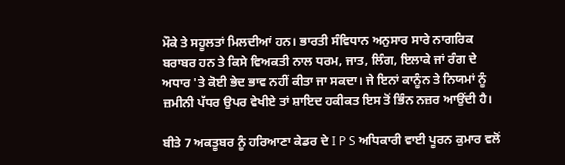ਮੌਕੇ ਤੇ ਸਹੂਲਤਾਂ ਮਿਲਦੀਆਂ ਹਨ। ਭਾਰਤੀ ਸੰਵਿਧਾਨ ਅਨੁਸਾਰ ਸਾਰੇ ਨਾਗਰਿਕ ਬਰਾਬਰ ਹਨ ਤੇ ਕਿਸੇ ਵਿਅਕਤੀ ਨਾਲ ਧਰਮ, ਜਾਤ, ਲਿੰਗ, ਇਲਾਕੇ ਜਾਂ ਰੰਗ ਦੇ ਅਧਾਰ 'ਤੇ ਕੋਈ ਭੇਦ ਭਾਵ ਨਹੀਂ ਕੀਤਾ ਜਾ ਸਕਦਾ। ਜੇ ਇਨਾਂ ਕਾਨੂੰਨ ਤੇ ਨਿਯਮਾਂ ਨੂੰ ਜ਼ਮੀਨੀ ਪੱਧਰ ਉਪਰ ਵੇਖੀਏ ਤਾਂ ਸ਼ਾਇਦ ਹਕੀਕਤ ਇਸ ਤੋਂ ਭਿੰਨ ਨਜ਼ਰ ਆਉਂਦੀ ਹੈ।

ਬੀਤੇ 7 ਅਕਤੂਬਰ ਨੂੰ ਹਰਿਆਣਾ ਕੇਡਰ ਦੇ I P S ਅਧਿਕਾਰੀ ਵਾਈ ਪੂਰਨ ਕੁਮਾਰ ਵਲੋਂ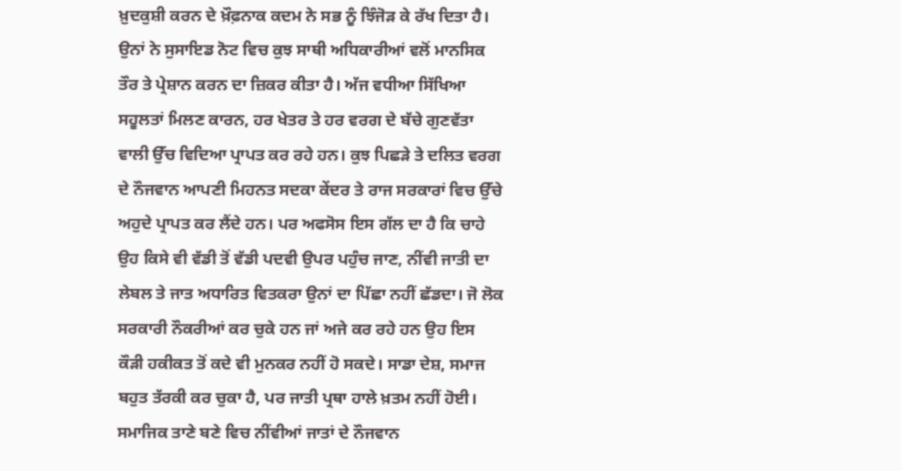ਖ਼ੁਦਕੁਸ਼ੀ ਕਰਨ ਦੇ ਖ਼ੌਫ਼ਨਾਕ ਕਦਮ ਨੇ ਸਭ ਨੂੰ ਝਿੰਜੋੜ ਕੇ ਰੱਖ ਦਿਤਾ ਹੈ। ਉਨਾਂ ਨੇ ਸੁਸਾਇਡ ਨੋਟ ਵਿਚ ਕੁਝ ਸਾਥੀ ਅਧਿਕਾਰੀਆਂ ਵਲੋਂ ਮਾਨਸਿਕ ਤੌਰ ਤੇ ਪ੍ਰੇਸ਼ਾਨ ਕਰਨ ਦਾ ਜ਼ਿਕਰ ਕੀਤਾ ਹੈ। ਅੱਜ ਵਧੀਆ ਸਿੱਖਿਆ ਸਹੂਲਤਾਂ ਮਿਲਣ ਕਾਰਨ, ਹਰ ਖੇਤਰ ਤੇ ਹਰ ਵਰਗ ਦੇ ਬੱਚੇ ਗੁਣਵੱਤਾ ਵਾਲੀ ਉੱਚ ਵਿਦਿਆ ਪ੍ਰਾਪਤ ਕਰ ਰਹੇ ਹਨ। ਕੁਝ ਪਿਛੜੇ ਤੇ ਦਲਿਤ ਵਰਗ ਦੇ ਨੌਜਵਾਨ ਆਪਣੀ ਮਿਹਨਤ ਸਦਕਾ ਕੇਂਦਰ ਤੇ ਰਾਜ ਸਰਕਾਰਾਂ ਵਿਚ ਉੱਚੇ ਅਹੁਦੇ ਪ੍ਰਾਪਤ ਕਰ ਲੈਂਦੇ ਹਨ। ਪਰ ਅਫਸੋਸ ਇਸ ਗੱਲ ਦਾ ਹੈ ਕਿ ਚਾਹੇ ਉਹ ਕਿਸੇ ਵੀ ਵੱਡੀ ਤੋਂ ਵੱਡੀ ਪਦਵੀ ਉਪਰ ਪਹੁੰਚ ਜਾਣ, ਨੀਂਵੀ ਜਾਤੀ ਦਾ ਲੇਬਲ ਤੇ ਜਾਤ ਅਧਾਰਿਤ ਵਿਤਕਰਾ ਉਨਾਂ ਦਾ ਪਿੱਛਾ ਨਹੀਂ ਛੱਡਦਾ। ਜੋ ਲੋਕ ਸਰਕਾਰੀ ਨੌਕਰੀਆਂ ਕਰ ਚੁਕੇ ਹਨ ਜਾਂ ਅਜੇ ਕਰ ਰਹੇ ਹਨ ਉਹ ਇਸ ਕੌੜੀ ਹਕੀਕਤ ਤੋਂ ਕਦੇ ਵੀ ਮੁਨਕਰ ਨਹੀਂ ਹੋ ਸਕਦੇ। ਸਾਡਾ ਦੇਸ਼, ਸਮਾਜ ਬਹੁਤ ਤੱਰਕੀ ਕਰ ਚੁਕਾ ਹੈ, ਪਰ ਜਾਤੀ ਪ੍ਰਥਾ ਹਾਲੇ ਖ਼ਤਮ ਨਹੀਂ ਹੋਈ। ਸਮਾਜਿਕ ਤਾਣੇ ਬਣੇ ਵਿਚ ਨੀਂਵੀਆਂ ਜਾਤਾਂ ਦੇ ਨੌਜਵਾਨ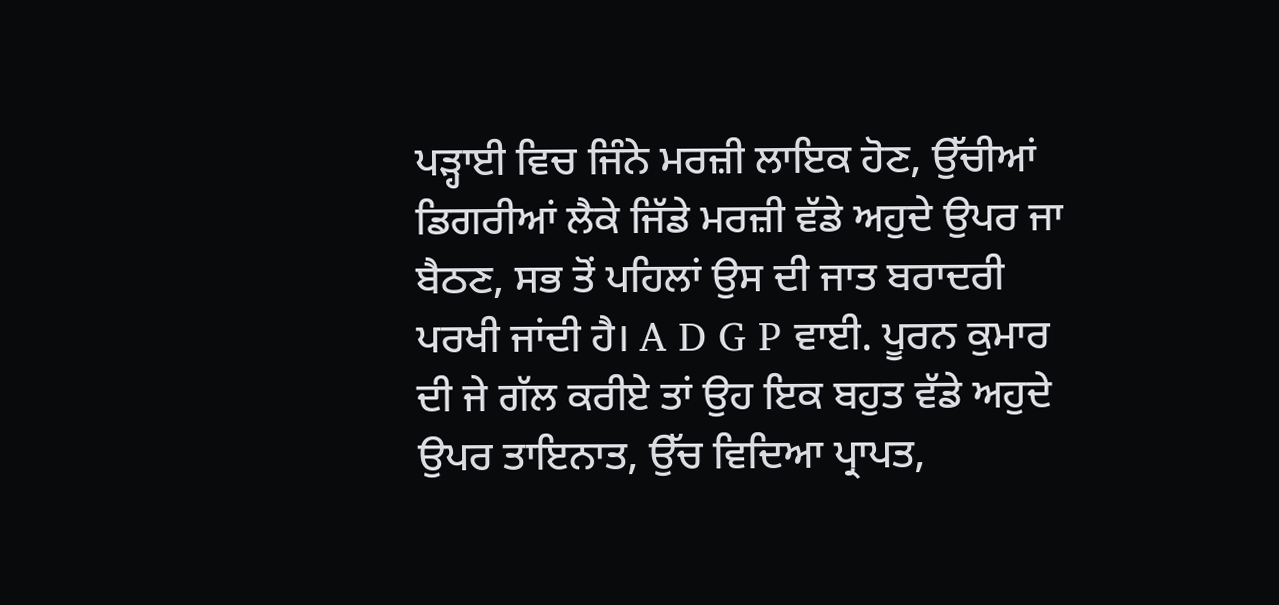ਪੜ੍ਹਾਈ ਵਿਚ ਜਿੰਨੇ ਮਰਜ਼ੀ ਲਾਇਕ ਹੋਣ, ਉੱਚੀਆਂ ਡਿਗਰੀਆਂ ਲੈਕੇ ਜਿੱਡੇ ਮਰਜ਼ੀ ਵੱਡੇ ਅਹੁਦੇ ਉਪਰ ਜਾ ਬੈਠਣ, ਸਭ ਤੋਂ ਪਹਿਲਾਂ ਉਸ ਦੀ ਜਾਤ ਬਰਾਦਰੀ ਪਰਖੀ ਜਾਂਦੀ ਹੈ। A D G P ਵਾਈ. ਪੂਰਨ ਕੁਮਾਰ ਦੀ ਜੇ ਗੱਲ ਕਰੀਏ ਤਾਂ ਉਹ ਇਕ ਬਹੁਤ ਵੱਡੇ ਅਹੁਦੇ ਉਪਰ ਤਾਇਨਾਤ, ਉੱਚ ਵਿਦਿਆ ਪ੍ਰਾਪਤ,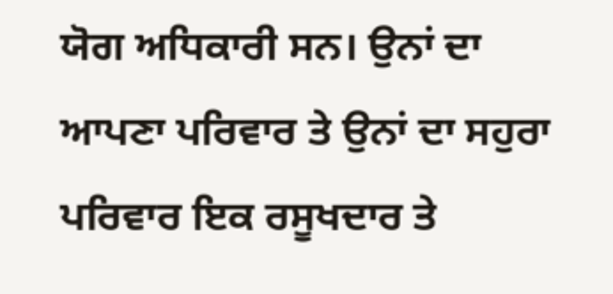ਯੋਗ ਅਧਿਕਾਰੀ ਸਨ। ਉਨਾਂ ਦਾ ਆਪਣਾ ਪਰਿਵਾਰ ਤੇ ਉਨਾਂ ਦਾ ਸਹੁਰਾ ਪਰਿਵਾਰ ਇਕ ਰਸੂਖਦਾਰ ਤੇ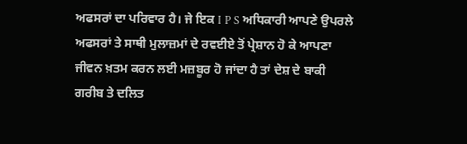ਅਫਸਰਾਂ ਦਾ ਪਰਿਵਾਰ ਹੈ। ਜੇ ਇਕ I P S ਅਧਿਕਾਰੀ ਆਪਣੇ ਉਪਰਲੇ ਅਫਸਰਾਂ ਤੇ ਸਾਥੀ ਮੁਲਾਜ਼ਮਾਂ ਦੇ ਰਵਈਏ ਤੋਂ ਪ੍ਰੇਸ਼ਾਨ ਹੋ ਕੇ ਆਪਣਾ ਜੀਵਨ ਖ਼ਤਮ ਕਰਨ ਲਈ ਮਜ਼ਬੂਰ ਹੋ ਜਾਂਦਾ ਹੈ ਤਾਂ ਦੇਸ਼ ਦੇ ਬਾਕੀ ਗਰੀਬ ਤੇ ਦਲਿਤ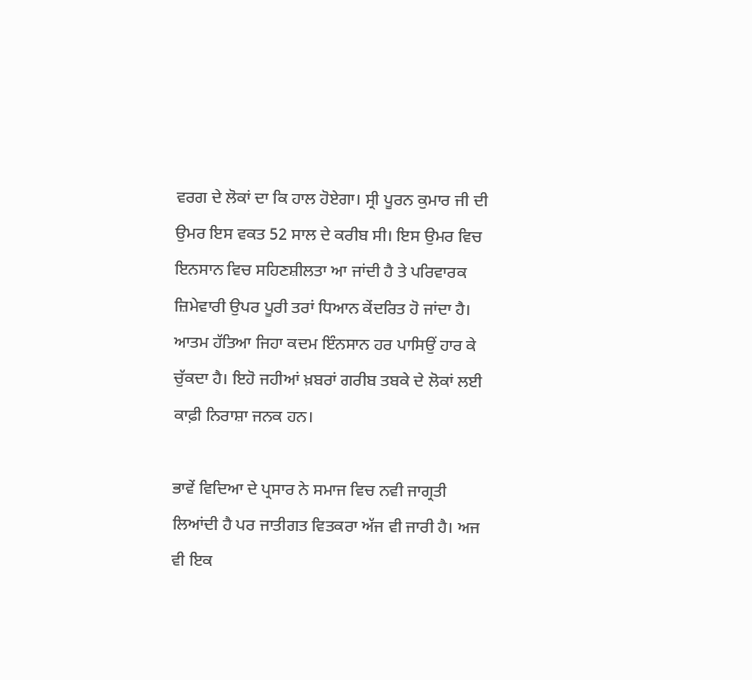ਵਰਗ ਦੇ ਲੋਕਾਂ ਦਾ ਕਿ ਹਾਲ ਹੋਏਗਾ। ਸ੍ਰੀ ਪੂਰਨ ਕੁਮਾਰ ਜੀ ਦੀ ਉਮਰ ਇਸ ਵਕਤ 52 ਸਾਲ ਦੇ ਕਰੀਬ ਸੀ। ਇਸ ਉਮਰ ਵਿਚ ਇਨਸਾਨ ਵਿਚ ਸਹਿਣਸ਼ੀਲਤਾ ਆ ਜਾਂਦੀ ਹੈ ਤੇ ਪਰਿਵਾਰਕ ਜ਼ਿਮੇਵਾਰੀ ਉਪਰ ਪੂਰੀ ਤਰਾਂ ਧਿਆਨ ਕੇਂਦਰਿਤ ਹੋ ਜਾਂਦਾ ਹੈ। ਆਤਮ ਹੱਤਿਆ ਜਿਹਾ ਕਦਮ ਇੰਨਸਾਨ ਹਰ ਪਾਸਿਉਂ ਹਾਰ ਕੇ ਚੁੱਕਦਾ ਹੈ। ਇਹੋ ਜਹੀਆਂ ਖ਼ਬਰਾਂ ਗਰੀਬ ਤਬਕੇ ਦੇ ਲੋਕਾਂ ਲਈ ਕਾਫ਼ੀ ਨਿਰਾਸ਼ਾ ਜਨਕ ਹਨ।

ਭਾਵੇਂ ਵਿਦਿਆ ਦੇ ਪ੍ਰਸਾਰ ਨੇ ਸਮਾਜ ਵਿਚ ਨਵੀ ਜਾਗ੍ਰਤੀ ਲਿਆਂਦੀ ਹੈ ਪਰ ਜਾਤੀਗਤ ਵਿਤਕਰਾ ਅੱਜ ਵੀ ਜਾਰੀ ਹੈ। ਅਜ ਵੀ ਇਕ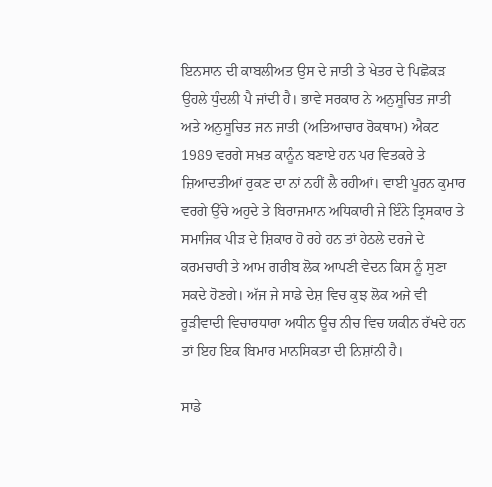ਇਨਸਾਨ ਦੀ ਕਾਬਲੀਅਤ ਉਸ ਦੇ ਜਾਤੀ ਤੇ ਖੇਤਰ ਦੇ ਪਿਛੋਕੜ ਉਹਲੇ ਧੁੰਦਲੀ ਪੈ ਜਾਂਦੀ ਹੈ। ਭਾਵੇ ਸਰਕਾਰ ਨੇ ਅਨੁਸੂਚਿਤ ਜਾਤੀ ਅਤੇ ਅਨੁਸੂਚਿਤ ਜਨ ਜਾਤੀ (ਅਤਿਆਚਾਰ ਰੋਕਥਾਮ) ਐਕਟ 1989 ਵਰਗੇ ਸਖ਼ਤ ਕਾਨੂੰਨ ਬਣਾਏ ਹਨ ਪਰ ਵਿਤਕਰੇ ਤੇ ਜ਼ਿਆਦਤੀਆਂ ਰੁਕਣ ਦਾ ਨਾਂ ਨਹੀਂ ਲੈ ਰਹੀਆਂ। ਵਾਈ ਪੂਰਨ ਕੁਮਾਰ ਵਰਗੇ ਉੱਚੇ ਅਹੁਦੇ ਤੇ ਬਿਰਾਜਮਾਨ ਅਧਿਕਾਰੀ ਜੇ ਇੰਨੇ ਤ੍ਰਿਸਕਾਰ ਤੇ ਸਮਾਜਿਕ ਪੀੜ ਦੇ ਸ਼ਿਕਾਰ ਹੋ ਰਹੇ ਹਨ ਤਾਂ ਹੇਠਲੇ ਦਰਜੇ ਦੇ ਕਰਮਚਾਰੀ ਤੇ ਆਮ ਗਰੀਬ ਲੋਕ ਆਪਣੀ ਵੇਦਨ ਕਿਸ ਨੂੰ ਸੁਣਾ ਸਕਦੇ ਹੋਣਗੇ। ਅੱਜ ਜੇ ਸਾਡੇ ਦੇਸ਼ ਵਿਚ ਕੁਝ ਲੋਕ ਅਜੇ ਵੀ ਰੂੜੀਵਾਦੀ ਵਿਚਾਰਧਾਰਾ ਅਧੀਨ ਊਚ ਨੀਚ ਵਿਚ ਯਕੀਨ ਰੱਖਦੇ ਹਨ ਤਾਂ ਇਹ ਇਕ ਬਿਮਾਰ ਮਾਨਸਿਕਤਾ ਦੀ ਨਿਸ਼ਾਂਨੀ ਹੈ।

ਸਾਡੇ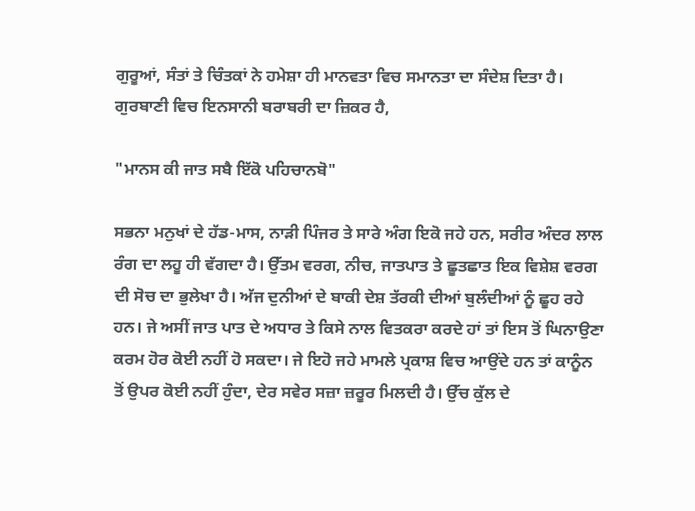ਗੁਰੂਆਂ, ਸੰਤਾਂ ਤੇ ਚਿੰਤਕਾਂ ਨੇ ਹਮੇਸ਼ਾ ਹੀ ਮਾਨਵਤਾ ਵਿਚ ਸਮਾਨਤਾ ਦਾ ਸੰਦੇਸ਼ ਦਿਤਾ ਹੈ। ਗੁਰਬਾਣੀ ਵਿਚ ਇਨਸਾਨੀ ਬਰਾਬਰੀ ਦਾ ਜ਼ਿਕਰ ਹੈ,

"ਮਾਨਸ ਕੀ ਜਾਤ ਸਬੈ ਇੱਕੋ ਪਹਿਚਾਨਬੋ"

ਸਭਨਾ ਮਨੁਖਾਂ ਦੇ ਹੱਡ-ਮਾਸ, ਨਾੜੀ ਪਿੰਜਰ ਤੇ ਸਾਰੇ ਅੰਗ ਇਕੋ ਜਹੇ ਹਨ, ਸਰੀਰ ਅੰਦਰ ਲਾਲ ਰੰਗ ਦਾ ਲਹੂ ਹੀ ਵੱਗਦਾ ਹੈ। ਉੱਤਮ ਵਰਗ, ਨੀਚ, ਜਾਤਪਾਤ ਤੇ ਛੂਤਛਾਤ ਇਕ ਵਿਸ਼ੇਸ਼ ਵਰਗ ਦੀ ਸੋਚ ਦਾ ਭੁਲੇਖਾ ਹੈ। ਅੱਜ ਦੁਨੀਆਂ ਦੇ ਬਾਕੀ ਦੇਸ਼ ਤੱਰਕੀ ਦੀਆਂ ਬੁਲੰਦੀਆਂ ਨੂੰ ਛੂਹ ਰਹੇ ਹਨ। ਜੇ ਅਸੀਂ ਜਾਤ ਪਾਤ ਦੇ ਅਧਾਰ ਤੇ ਕਿਸੇ ਨਾਲ ਵਿਤਕਰਾ ਕਰਦੇ ਹਾਂ ਤਾਂ ਇਸ ਤੋਂ ਘਿਨਾਉਣਾ ਕਰਮ ਹੋਰ ਕੋਈ ਨਹੀਂ ਹੋ ਸਕਦਾ। ਜੇ ਇਹੋ ਜਹੇ ਮਾਮਲੇ ਪ੍ਰਕਾਸ਼ ਵਿਚ ਆਉਂਦੇ ਹਨ ਤਾਂ ਕਾਨੂੰਨ ਤੋਂ ਉਪਰ ਕੋਈ ਨਹੀਂ ਹੁੰਦਾ, ਦੇਰ ਸਵੇਰ ਸਜ਼ਾ ਜ਼ਰੂਰ ਮਿਲਦੀ ਹੈ। ਉੱਚ ਕੁੱਲ ਦੇ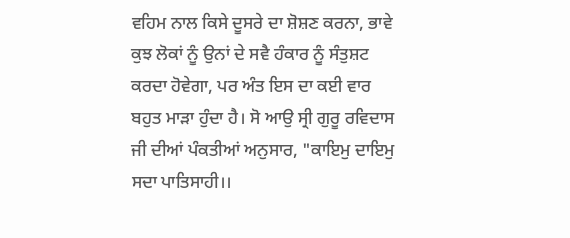ਵਹਿਮ ਨਾਲ ਕਿਸੇ ਦੂਸਰੇ ਦਾ ਸ਼ੋਸ਼ਣ ਕਰਨਾ, ਭਾਵੇ ਕੁਝ ਲੋਕਾਂ ਨੂੰ ਉਨਾਂ ਦੇ ਸਵੈ ਹੰਕਾਰ ਨੂੰ ਸੰਤੁਸ਼ਟ ਕਰਦਾ ਹੋਵੇਗਾ, ਪਰ ਅੰਤ ਇਸ ਦਾ ਕਈ ਵਾਰ ਬਹੁਤ ਮਾੜਾ ਹੁੰਦਾ ਹੈ। ਸੋ ਆਉ ਸ੍ਰੀ ਗੁਰੂ ਰਵਿਦਾਸ ਜੀ ਦੀਆਂ ਪੰਕਤੀਆਂ ਅਨੁਸਾਰ, "ਕਾਇਮੁ ਦਾਇਮੁ ਸਦਾ ਪਾਤਿਸਾਹੀ।।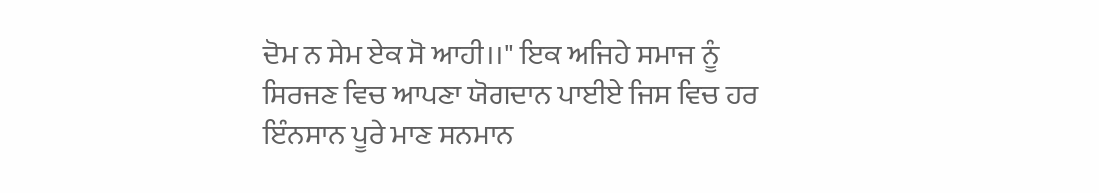ਦੋਮ ਨ ਸੇਮ ਏਕ ਸੋ ਆਹੀ।।" ਇਕ ਅਜਿਹੇ ਸਮਾਜ ਨੂੰ ਸਿਰਜਣ ਵਿਚ ਆਪਣਾ ਯੋਗਦਾਨ ਪਾਈਏ ਜਿਸ ਵਿਚ ਹਰ ਇੰਨਸਾਨ ਪੂਰੇ ਮਾਣ ਸਨਮਾਨ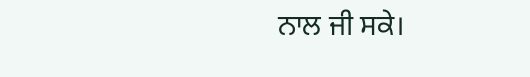ਨਾਲ ਜੀ ਸਕੇ।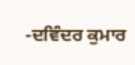-ਦਵਿੰਦਰ ਕੁਮਾਰ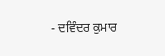- ਦਵਿੰਦਰ ਕੁਮਾਰ